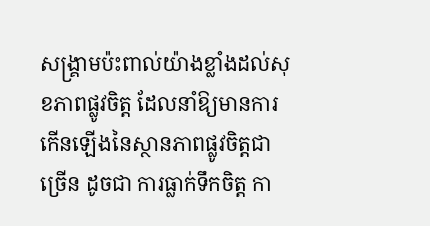សង្គ្រាមប៉ះពាល់យ៉ាងខ្លាំងដល់សុខភាពផ្លូវចិត្ត ដែលនាំឱ្យមានការកើនឡើងនៃស្ថានភាពផ្លូវចិត្តជាច្រើន ដូចជា ការធ្លាក់ទឹកចិត្ត កា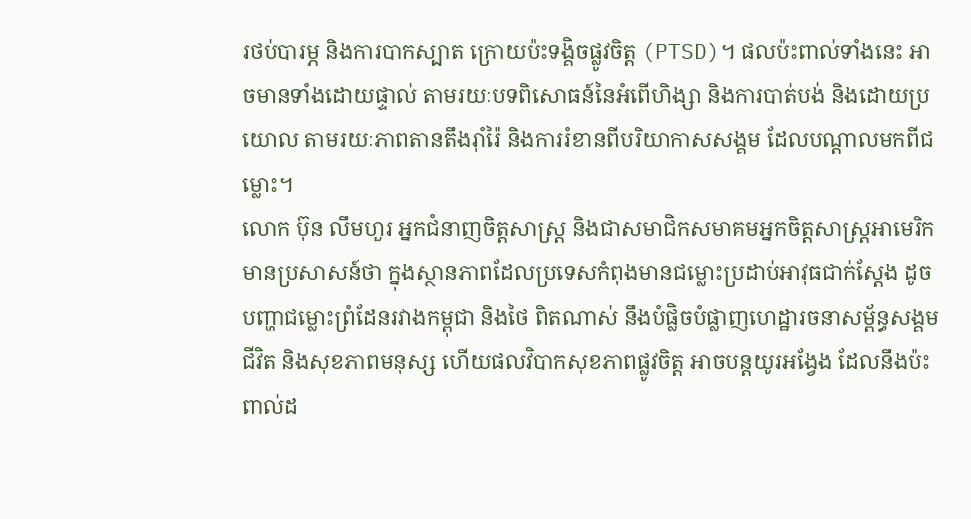រថប់បារម្ភ និងការបាកស្បាត ក្រោយប៉ះទង្គិចផ្លូវចិត្ត (PTSD)។ ផលប៉ះពាល់ទាំងនេះ អាចមានទាំងដោយផ្ទាល់ តាមរយៈបទពិសោធន៍នៃអំពើហិង្សា និងការបាត់បង់ និងដោយប្រយោល តាមរយៈភាពតានតឹងរ៉ាំរ៉ៃ និងការរំខានពីបរិយាកាសសង្គម ដែលបណ្ដាលមកពីជម្លោះ។
លោក ប៊ុន លឹមហួរ អ្នកជំនាញចិត្តសាស្ត្រ និងជាសមាជិកសមាគមអ្នកចិត្តសាស្ត្រអាមេរិក មានប្រសាសន៍ថា ក្នុងស្ថានភាពដែលប្រទេសកំពុងមានជម្លោះប្រដាប់អាវុធជាក់ស្ដែង ដូចបញ្ហាជម្លោះព្រំដែនរវាងកម្ពុជា និងថៃ ពិតណាស់ នឹងបំផ្លិចបំផ្លាញហេដ្ឋារចនាសម្ព័ន្ធសង្គម ជីវិត និងសុខភាពមនុស្ស ហើយផលវិបាកសុខភាពផ្លូវចិត្ត អាចបន្តយូរអង្វែង ដែលនឹងប៉ះពាល់ដ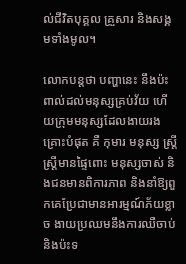ល់ជីវិតបុគ្គល គ្រួសារ និងសង្គមទាំងមូល។

លោកបន្តថា បញ្ហានេះ នឹងប៉ះពាល់ដល់មនុស្សគ្រប់វ័យ ហើយក្រុមមនុស្សដែលងាយរងគ្រោះបំផុត គឺ កុមារ មនុស្ស ស្រ្តី ស្ត្រីមានផ្ទៃពោះ មនុស្សចាស់ និងជនមានពិការភាព និងនាំឱ្យពួកគេប្រែជាមានអារម្មណ៍ភ័យខ្លាច ងាយប្រឈមនឹងការឈឺចាប់ និងប៉ះទ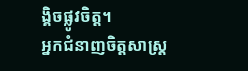ង្គិចផ្លូវចិត្ត។
អ្នកជំនាញចិត្តសាស្ត្រ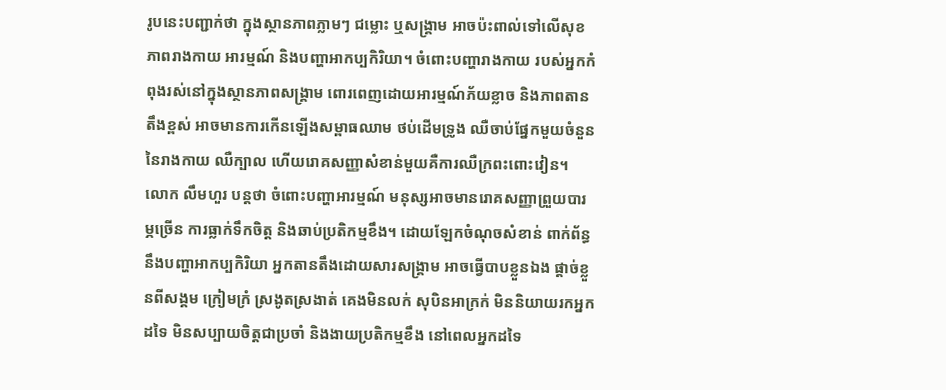រូបនេះបញ្ជាក់ថា ក្នុងស្ថានភាពភ្លាមៗ ជម្លោះ ឬសង្គ្រាម អាចប៉ះពាល់ទៅលើសុខភាពរាងកាយ អារម្មណ៍ និងបញ្ហាអាកប្បកិរិយា។ ចំពោះបញ្ហារាងកាយ របស់អ្នកកំពុងរស់នៅក្នុងស្ថានភាពសង្គ្រាម ពោរពេញដោយអារម្មណ៍ភ័យខ្លាច និងភាពតានតឹងខ្ពស់ អាចមានការកើនឡើងសម្ពាធឈាម ថប់ដើមទ្រូង ឈឺចាប់ផ្នែកមួយចំនួននៃរាងកាយ ឈឺក្បាល ហើយរោគសញ្ញាសំខាន់មួយគឺការឈឺក្រពះពោះវៀន។
លោក លឹមហួរ បន្តថា ចំពោះបញ្ហាអារម្មណ៍ មនុស្សអាចមានរោគសញ្ញាព្រួយបារម្ភច្រើន ការធ្លាក់ទឹកចិត្ត និងឆាប់ប្រតិកម្មខឹង។ ដោយឡែកចំណុចសំខាន់ ពាក់ព័ន្ធនឹងបញ្ហាអាកប្បកិរិយា អ្នកតានតឹងដោយសារសង្គ្រាម អាចធ្វើបាបខ្លួនឯង ផ្ដាច់ខ្លួនពីសង្គម ក្រៀមក្រំ ស្រងូតស្រងាត់ គេងមិនលក់ សុបិនអាក្រក់ មិននិយាយរកអ្នកដទៃ មិនសប្បាយចិត្តជាប្រចាំ និងងាយប្រតិកម្មខឹង នៅពេលអ្នកដទៃ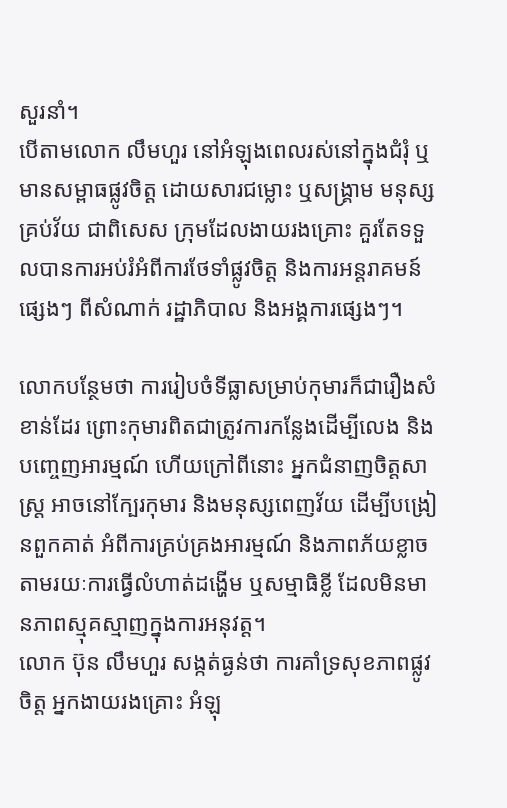សួរនាំ។
បើតាមលោក លឹមហួរ នៅអំឡុងពេលរស់នៅក្នុងជំរុំ ឬមានសម្ពាធផ្លូវចិត្ត ដោយសារជម្លោះ ឬសង្គ្រាម មនុស្សគ្រប់វ័យ ជាពិសេស ក្រុមដែលងាយរងគ្រោះ គួរតែទទួលបានការអប់រំអំពីការថែទាំផ្លូវចិត្ត និងការអន្តរាគមន៍ផ្សេងៗ ពីសំណាក់ រដ្ឋាភិបាល និងអង្គការផ្សេងៗ។

លោកបន្ថែមថា ការរៀបចំទីធ្លាសម្រាប់កុមារក៏ជារឿងសំខាន់ដែរ ព្រោះកុមារពិតជាត្រូវការកន្លែងដើម្បីលេង និងបញ្ចេញអារម្មណ៍ ហើយក្រៅពីនោះ អ្នកជំនាញចិត្តសាស្ត្រ អាចនៅក្បែរកុមារ និងមនុស្សពេញវ័យ ដើម្បីបង្រៀនពួកគាត់ អំពីការគ្រប់គ្រងអារម្មណ៍ និងភាពភ័យខ្លាច តាមរយៈការធ្វើលំហាត់ដង្ហើម ឬសម្មាធិខ្លី ដែលមិនមានភាពស្មុគស្មាញក្នុងការអនុវត្ត។
លោក ប៊ុន លឹមហួរ សង្កត់ធ្ងន់ថា ការគាំទ្រសុខភាពផ្លូវចិត្ត អ្នកងាយរងគ្រោះ អំឡុ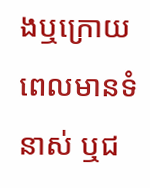ងឬក្រោយពេលមានទំនាស់ ឬជ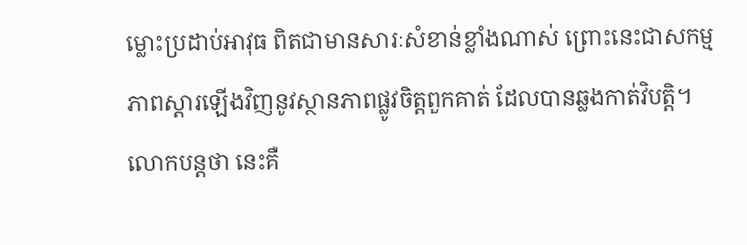ម្លោះប្រដាប់អាវុធ ពិតជាមានសារៈសំខាន់ខ្លាំងណាស់ ព្រោះនេះជាសកម្មភាពស្ដារឡើងវិញនូវស្ថានភាពផ្លូវចិត្តពួកគាត់ ដែលបានឆ្លងកាត់វិបត្តិ។ លោកបន្តថា នេះគឺ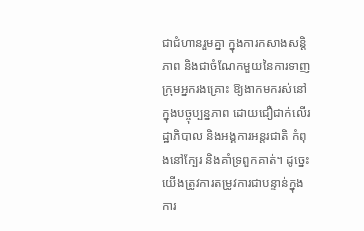ជាជំហានរួមគ្នា ក្នុងការកសាងសន្តិភាព និងជាចំណែកមួយនៃការទាញក្រុមអ្នករងគ្រោះ ឱ្យងាកមករស់នៅក្នុងបច្ចុប្បន្នភាព ដោយជឿជាក់លើរដ្ឋាភិបាល និងអង្គការអន្តរជាតិ កំពុងនៅក្បែរ និងគាំទ្រពួកគាត់។ ដូច្នេះ យើងត្រូវការតម្រូវការជាបន្ទាន់ក្នុងការ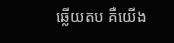ឆ្លើយតប គឺយើង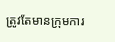ត្រូវតែមានក្រុមការ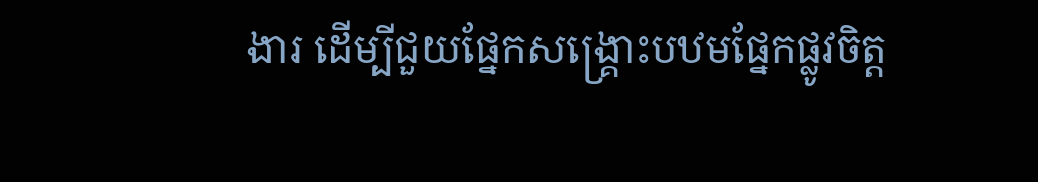ងារ ដើម្បីជួយផ្នែកសង្គ្រោះបឋមផ្នែកផ្លូវចិត្ត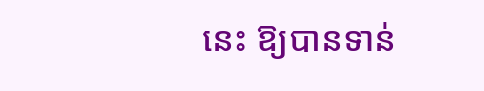នេះ ឱ្យបានទាន់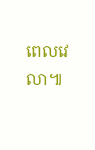ពេលវេលា៕